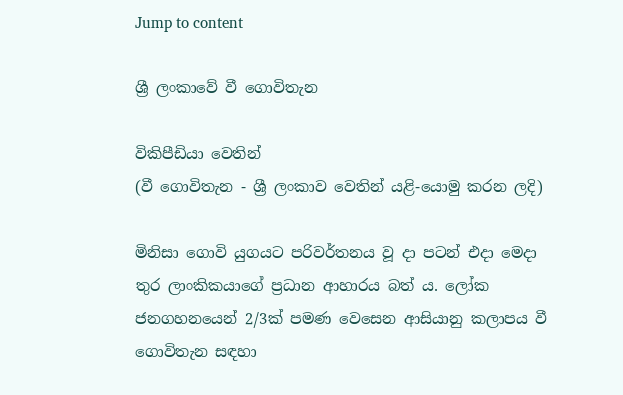Jump to content

ශ්‍රී ලංකාවේ වී ගොවිතැන

විකිපීඩියා වෙතින්
(වී ගොවිතැන - ශ්‍රී ලංකාව වෙතින් යළි-යොමු කරන ලදි)

මිනිසා ගොවි යුගයට පරිවර්තනය වූ දා පටන් එදා මෙදා තුර ලාංකිකයාගේ ප්‍රධාන ආහාරය බත් ය. ලෝක ජනගහනයෙන් 2/3ක් පමණ වෙසෙන ආසියානු කලාපය වී ගොවිතැන සඳහා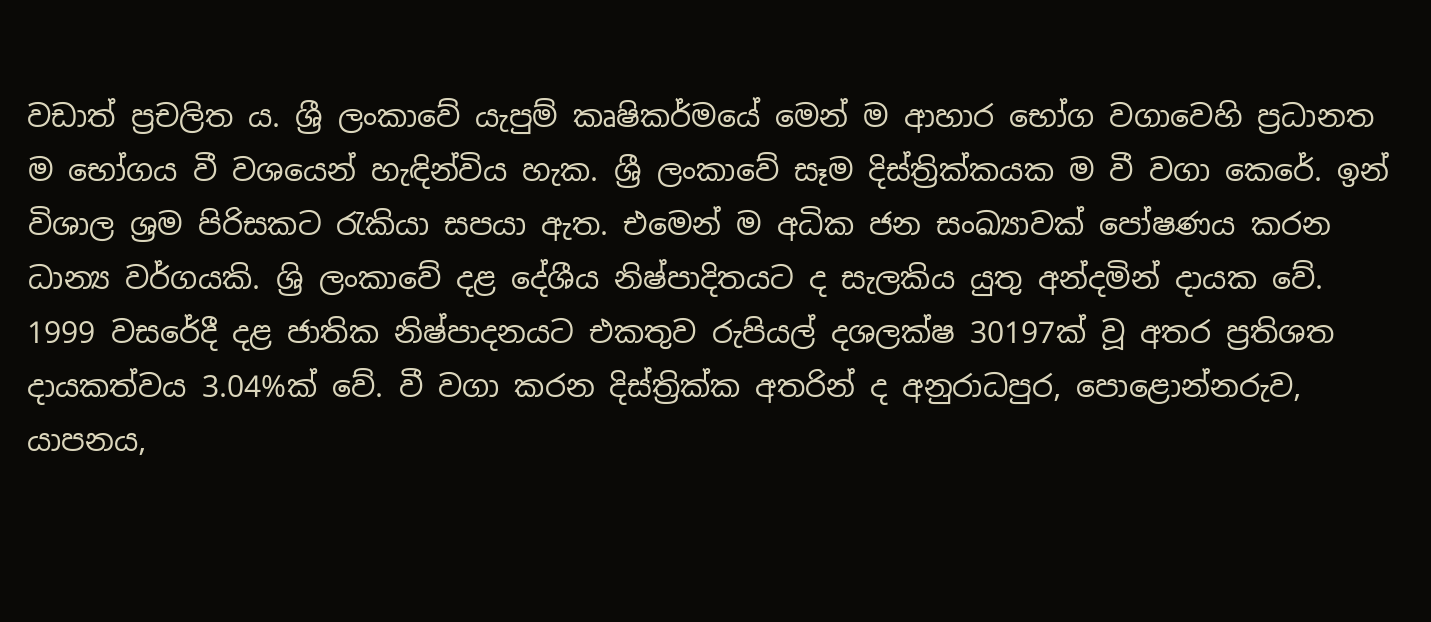වඩාත් ප්‍රචලිත ය. ශ්‍රී ලංකාවේ යැපුම් කෘෂිකර්මයේ මෙන් ම ආහාර භෝග වගාවෙහි ප්‍රධානත ම භෝගය වී වශයෙන් හැඳින්විය හැක. ශ්‍රී ලංකාවේ සෑම දිස්ත්‍රික්කයක ම වී වගා කෙරේ. ඉන් විශාල ශ්‍රම පිරිසකට රැකියා සපයා ඇත. එමෙන් ම අධික ජන සංඛ්‍යාවක් පෝෂණය කරන ධාන්‍ය වර්ගයකි. ශ්‍රි ලංකාවේ දළ දේශීය නිෂ්පාදිතයට ද සැලකිය යුතු අන්දමින් දායක වේ. 1999 වසරේදී දළ ජාතික නිෂ්පාදනයට එකතුව රුපියල් දශලක්ෂ 30197ක් වූ අතර ප්‍රතිශත දායකත්වය 3.04%ක් වේ. වී වගා කරන දිස්ත්‍රික්ක අතරින් ද අනුරාධපුර, පොළොන්නරුව, යාපනය,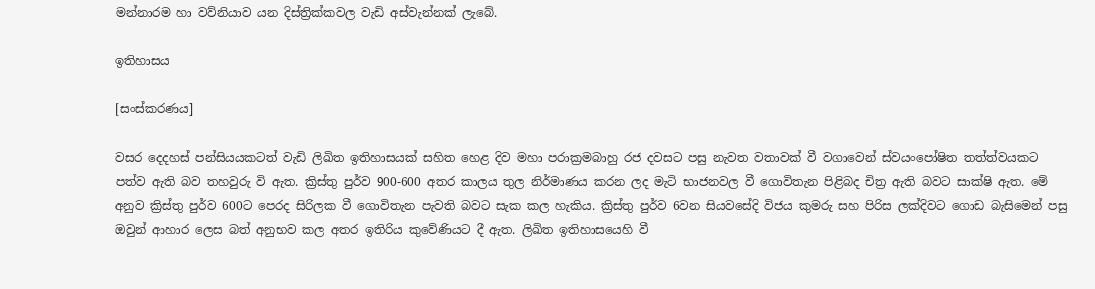මන්නාරම හා වව්නියාව යන දිස්ත්‍රික්කවල වැඩි අස්වැන්නක් ලැබේ.

ඉතිහාසය

[සංස්කරණය]

වසර දෙදහස් පන්සියයකටත් වැඩි ලිඛිත ඉතිහාසයක් සහිත හෙළ දිව මහා පරාක්‍රමබාහු රජ දවසට පසු නැවත වතාවක් වී වගාවෙන් ස්වයංපෝෂිත තත්ත්වයකට පත්ව ඇති බව තහවුරු වි ඇත. ක්‍රිස්තු පුර්ව 900-600 අතර කාලය තුල නිර්මාණය කරන ලද මැටි භාජනවල වී ගොවිතැන පිළිබද චිත්‍ර ඇති බවට සාක්ෂි ඇත. මේ අනුව ක්‍රිස්තු පුර්ව 600ට පෙරද සිරිලක වී ගොවිතැන පැවති බවට සැක කල හැකිය. ක්‍රිස්තු පුර්ව 6වන සියවසේදි විජය කුමරු සහ පිරිස ලක්දිවට ගොඩ බැසිමෙන් පසු ඔවුන් ආහාර ලෙස බත් අනුභව කල අතර ඉතිරිය කුවේණියට දී ඇත. ලිඛිත ඉතිහාසයෙහි වී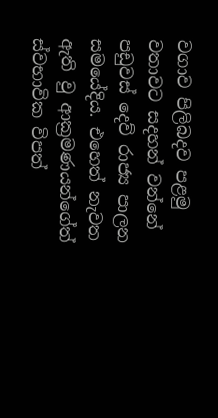වගාව පිලිබදව පළමු වතාවට සදහන් වන්නේ පඩුවස් දෙව් රාජ්‍ය පාලන සමයේදිය. එහෙත් නැවත ඇති වු ආක්‍රමණයන්ගේත් ස්වභාවික විපත්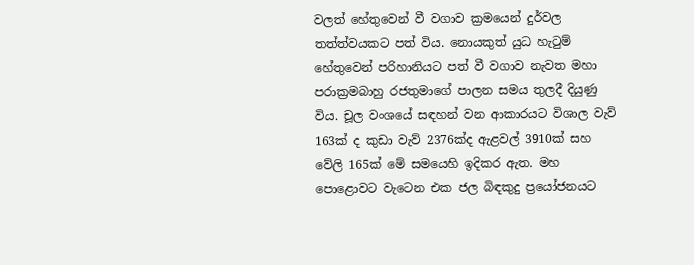වලත් හේතුවෙන් වී වගාව ක්‍රමයෙන් දුර්වල තත්ත්වයකට පත් විය. නොයකුත් යුධ හැටුම් හේතුවෙන් පරිහානියට පත් වී වගාව නැවත මහා පරාක්‍රමබාහු රජතුමාගේ පාලන සමය තුලදී දියුණු විය. චූල වංශයේ සඳහන් වන ආකාරයට විශාල වැව් 163ක් ද කුඩා වැව් 2376ක්ද ඇළවල් 3910ක් සහ වේලි 165ක් මේ සමයෙහි ඉදිකර ඇත. මහ පොළොවට වැටෙන එක ජල බිඳකුදු ප්‍රයෝජනයට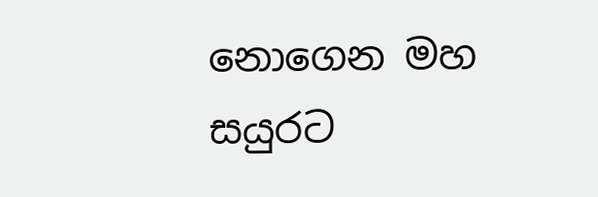නොගෙන මහ සයුරට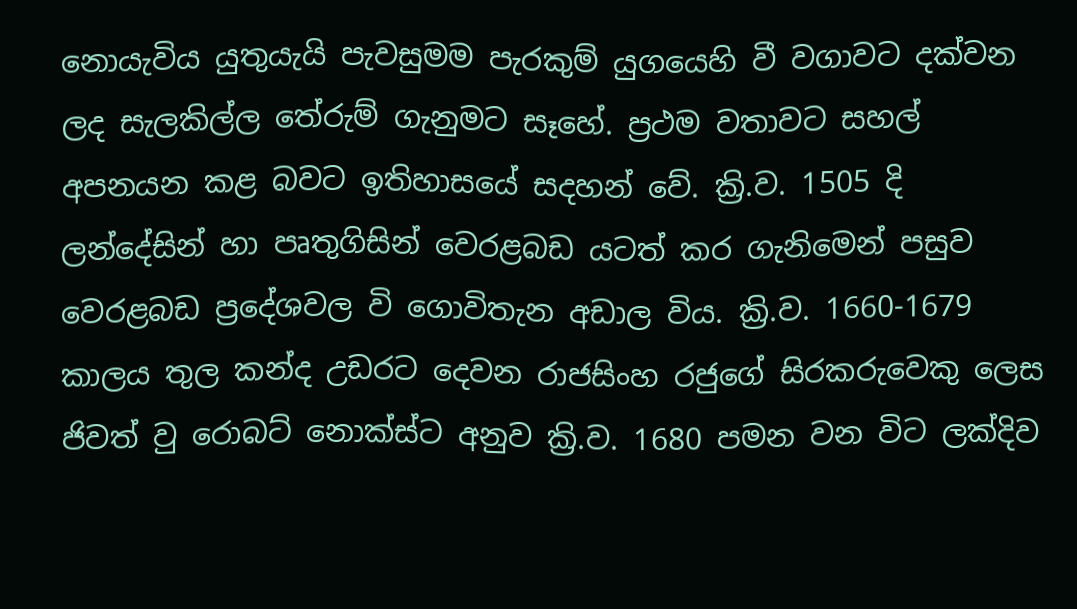නොයැවිය යුතුයැයි පැවසුමම පැරකුම් යුගයෙහි වී වගාවට දක්වන ලද සැලකිල්ල තේරුම් ගැනුමට සෑහේ. ප්‍රථම වතාවට සහල් අපනයන කළ බවට ඉතිහාසයේ සදහන් වේ. ක්‍රි.ව. 1505 දි ලන්දේසින් හා පෘතුගිසින් වෙරළබඩ යටත් කර ගැනිමෙන් පසුව වෙරළබඩ ප්‍රදේශවල වි ගොවිතැන අඩාල විය. ක්‍රි.ව. 1660-1679 කාලය තුල කන්ද උඩරට දෙවන රාජසිංහ රජුගේ සිරකරුවෙකු ලෙස ජිවත් වු රොබට් නොක්ස්ට අනුව ක්‍රි.ව. 1680 පමන වන විට ලක්දිව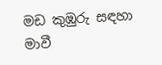මඩ කුඹුරු සඳහා මාවී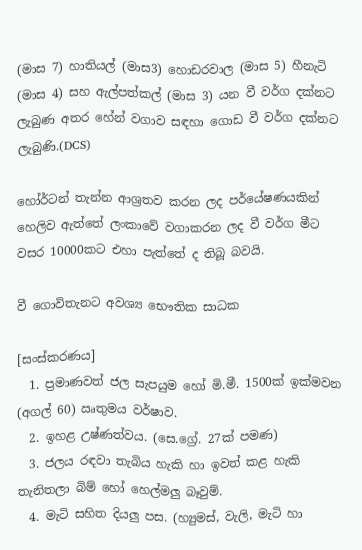(මාස 7) හාතියල් (මාස3) හොඩරවාල (මාස 5) හීනැටි (මාස 4) සහ ඇල්පත්කල් (මාස 3) යන වී වර්ග දක්නට ලැබුණ අතර හේන් වගාව සඳහා ගොඩ වී වර්ග දක්නට ලැබුණි.(DCS)

හෝර්ටන් තැන්න ආශ්‍රතව කරන ලද පර්යේෂණයකින් හෙලිව ඇත්තේ ලංකාවේ වගාකරන ලද වී වර්ග මීට වසර 10000කට එහා පැත්තේ ද තිබූ බවයි.

වී ගොවිතැනට අවශ්‍ය භෞතික සාධක

[සංස්කරණය]
  1. ප්‍රමාණවත් ජල සැපයුම හෝ මි.මී. 1500ක් ඉක්මවන (අගල් 60) ඍතුමය වර්ෂාව.
  2. ඉහළ උෂ්ණත්වය. (සෙ.ග්‍රේ. 27ක් පමණ)
  3. ජලය රඳවා තැබිය හැකි හා ඉවත් කළ හැකි තැනිතලා බිම් හෝ හෙල්මලු බෑවුම්.
  4. මැටි සහිත දියලු පස. (හ්‍යුමස්, වැලි, මැටි හා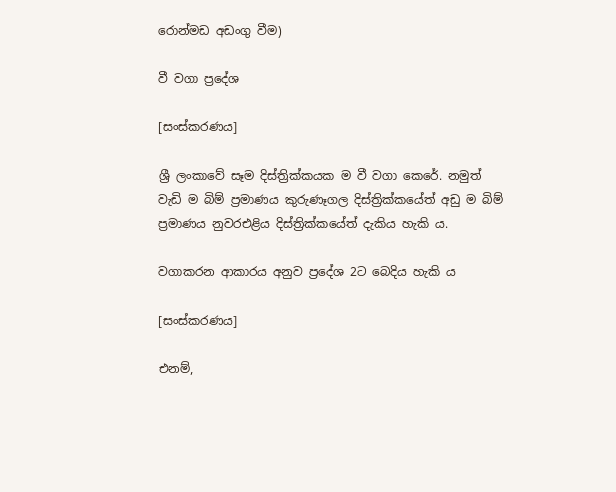රොන්මඩ අඩංගු වීම)

වී වගා ප්‍රදේශ

[සංස්කරණය]

ශ්‍රී ලංකාවේ සෑම දිස්ත්‍රික්කයක ම වී වගා කෙ‍රේ. නමුත් වැඩි ම බිම් ප්‍රමාණය කුරුණෑගල දිස්ත්‍රික්කයේත් අඩු ම බිම් ප්‍රමාණය නුවරඑළිය දිස්ත්‍රික්කයේත් දැකිය හැකි ය.

වගාකරන ආකාරය අනුව ප්‍රදේශ 2ට බෙදිය හැකි ය

[සංස්කරණය]

එනම්,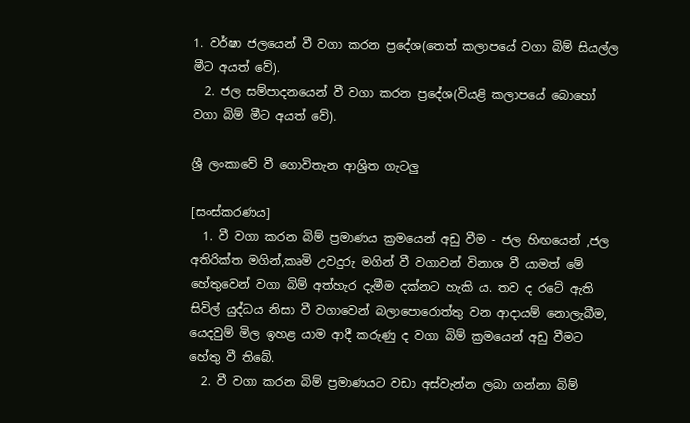1. වර්ෂා ජලයෙන් වී වගා කරන ප්‍රදේශ(තෙත් කලාපයේ වගා බිම් සියල්ල මීට අයත් වේ).
  2. ජල සම්පාදනයෙන් වී වගා කරන ප්‍රදේශ(වියළි කලාපයේ බොහෝ වගා බිම් මීට අයත් වේ).

ශ්‍රී ලංකාවේ වී ගොවිතැන ආශ්‍රිත ගැටලු

[සංස්කරණය]
  1. වී වගා කරන බිම් ප්‍රමාණය ක්‍රමයෙන් අඩු වීම - ජල හිඟයෙන් ,ජල අතිරික්ත මගින්,කෘමි උවදුරු මගින් වී වගාවන් විනාශ වී යාමත් මේ හේතුවෙන් වගා බිම් අත්හැර දැමීම දක්නට හැකි ය. තව ද රටේ ඇති සිවිල් යුද්ධය නිසා වී වගාවෙන් බලාපොරොත්තු වන ආදායම් නොලැබීම, යෙදවුම් මිල ඉහළ යාම ආදී කරුණු ද වගා බිම් ක්‍රමයෙන් අඩු වීමට හේතු වී තිබේ.
  2. වී වගා කරන බිම් ප්‍රමාණයට වඩා අස්වැන්න ලබා ගන්නා බිම්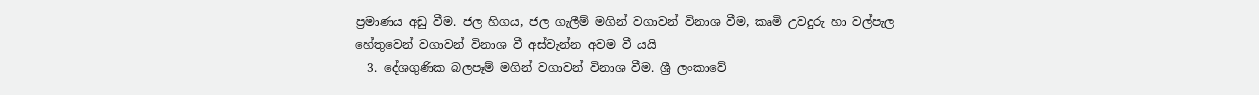ප්‍රමාණය අඩු වීම. ජල හිගය, ජල ගැලීම් මගින් වගාවන් විනාශ වීම, කෘමි උවදුරු හා වල්පැල හේතුවෙන් වගාවන් විනාශ වී අස්වැන්න අවම වී යයි
  3. දේශගුණික බලපෑම් මගින් වගාවන් විනාශ වීම. ශ්‍රී ලංකාවේ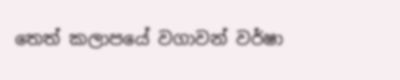තෙත් කලාපයේ වගාවන් වර්ෂා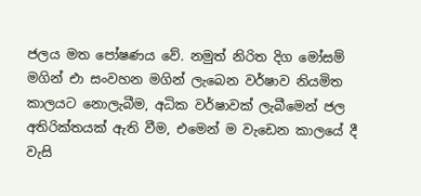ජලය මත පෝෂණය වේ. නමුත් නිරිත දිග මෝසම් මගින් එා සංවහන මගින් ලැබෙන වර්ෂාව නියමිත කාලයට නොලැබීම, අධික වර්ෂාවක් ලැබීමෙන් ජල අතිරික්තයක් ඇති වීම, එමෙන් ම වැඩෙන කාලයේ දී වැසි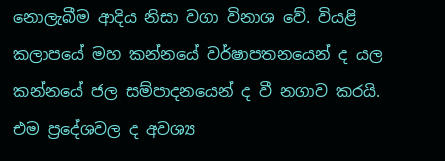නොලැබීම ආදිය නිසා වගා විනාශ වේ. වියළි කලාපයේ මහ කන්නයේ වර්ෂාපතනයෙන් ද යල කන්නයේ ජල සම්පාදනයෙන් ද වී නගාව කරයි. එම ප්‍රදේශවල ද අවශ්‍ය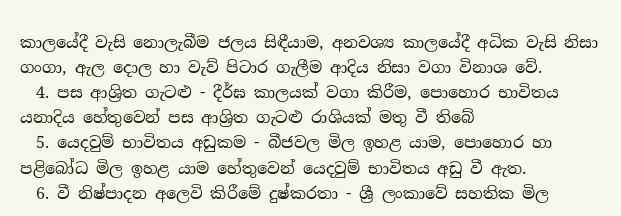කාලයේදී වැසි නොලැබීම ජලය සිඳීයාම, අනවශ්‍ය කාලයේදී අධික වැසි නිසා ගංගා, ඇල දොල හා වැව් පිටාර ගැලීම ආදිය නිසා වගා විනාශ වේ.
  4. පස ආශ්‍රිත ගැටළු - දීර්ඝ කාලයක් වගා කිරීම, පොහොර භාවිත‍ය යනාදිය හේතුවෙන් පස ආශ්‍රිත ගැටළු රාශියක් මතු වී තිබේ
  5. යෙදවුම් භාවිතය අඩුකම - බීජවල මිල ඉහළ යාම, පොහොර හා පළිබෝධ මිල ඉහළ යාම හේතුවෙන් යෙදවුම් භාවිතය අඩු වී ඇත.
  6. වී නිෂ්පාදන අලෙවි කිරීමේ දුෂ්කරතා - ශ්‍රී ලංකාවේ සහතික මිල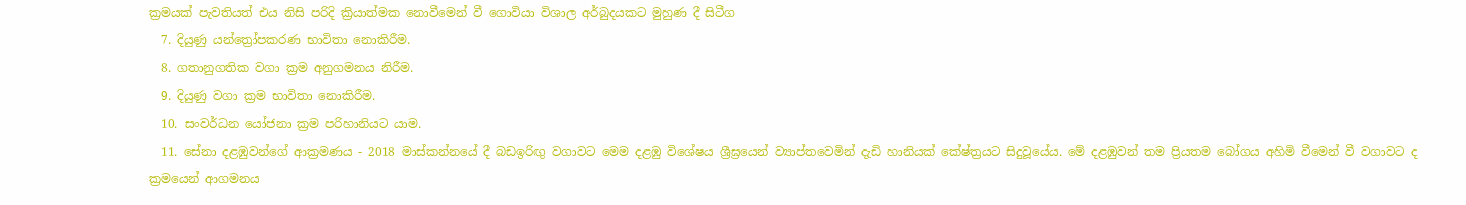ක්‍රමයක් පැවතියත් එය නිසි පරිදි ක්‍රියාත්මක නොවීමෙන් වී ගොවියා විශාල අර්බුදයකට මුහුණ දී සිටීග
  7. දියුණු යන්ත්‍රෝපකරණ භාවිතා නොකිරීම.
  8. ගතානුගතික වගා ක්‍රම අනුගමනය නිරීම.
  9. දියුණු වගා ක්‍රම භාවිතා නොකිරීම.
  10. සංවර්ධන යෝජනා ක්‍රම පරිහානියට යාම.
  11. සේනා දළඹුවන්ගේ ආක්‍රමණය - 2018 මාස්කන්නයේ දී බඩඉරිඟු වගාවට මෙම දළඹු විශේෂය ශ්‍රීඝ්‍රයෙන් ව්‍යාප්තවෙමින් දැඩි හානියක් කේෂ්ත්‍රයට සිදුවූයේය. මේ දළඹුවන් තම ප්‍රියතම බෝගය අහිමි වීමෙන් වී වගාවට ද ක්‍රමයෙන් ආගමනය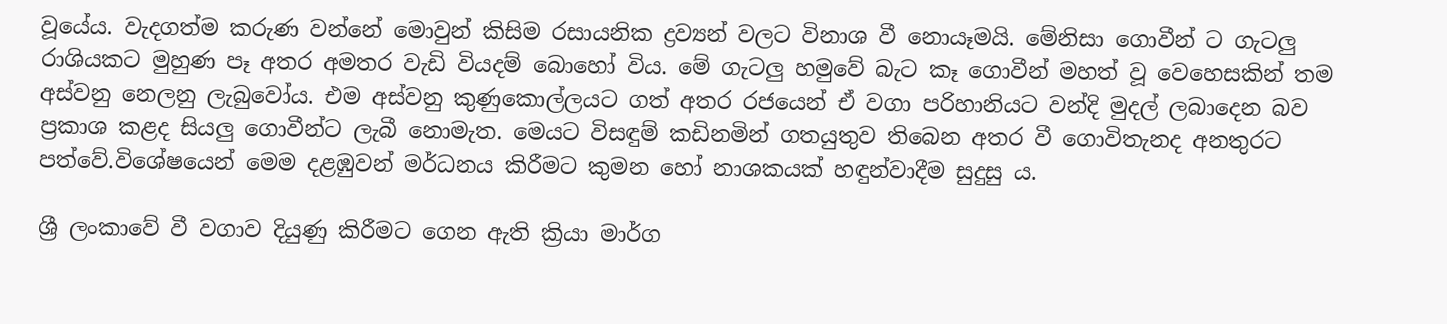වූයේය. වැදගත්ම කරුණ වන්නේ මොවුන් කිසිම රසායනික ද්‍රව්‍යන් වලට විනාශ වී නොයෑමයි. මේනිසා ගොවීන් ට ගැටලු රාශියකට මුහුණ පෑ අතර අමතර වැඩි වියදම් බොහෝ විය. මේ ගැටලු හමුවේ බැට කෑ ගොවීන් මහත් වූ වෙහෙසකින් තම අස්වනු නෙලනු ලැබුවෝය. එම අස්වනු කුණුකොල්ලයට ගත් අතර රජයෙන් ඒ වගා පරිහානියට වන්දි මුදල් ලබාදෙන බව ප්‍රකාශ කළද සියලු ගොවීන්ට ලැබී නොමැත. මෙයට විසඳුම් කඩිනමින් ගතයුතුව තිබෙන අතර වී ගොවිතැනද අනතුරට පත්වේ.විශේෂයෙන් මෙම දළඹුවන් මර්ධනය කිරීමට කුමන හෝ නාශකයක් හඳුන්වාදීම සුදුසු ය.

ශ්‍රී ලංකාවේ වී වගාව දියුණු කිරීමට ගෙන ඇති ක්‍රියා මාර්ග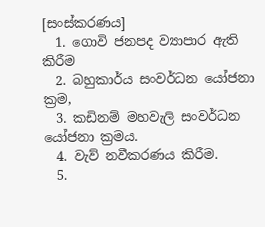[සංස්කරණය]
  1. ගොවි ජනපද ව්‍යාපාර ඇති කිරීම
  2. බහුකාර්ය සංවර්ධන යෝජනා ක්‍රම,
  3. කඩිනම් මහවැලි සංවර්ධන යෝජනා ක්‍රමය.
  4. වැව් නවීකරණය කිරීම.
  5.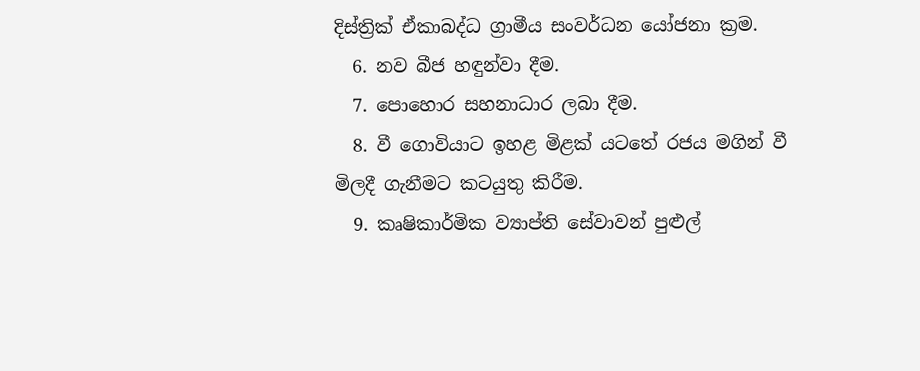දිස්ත්‍රික් ඒකාබද්ධ ග්‍රාමීය සංවර්ධන යෝජනා ක්‍රම.
  6. නව බීජ හඳුන්වා දීම.
  7. පොහොර සහනාධාර ලබා දීම.
  8. වී ගොවියාට ඉහළ මිළක් යටතේ රජය මගින් වී මිලදී ගැනීමට කටයුතු කිරීම.
  9. කෘෂිකාර්මික ව්‍යාප්ති සේවාවන් පුළුල්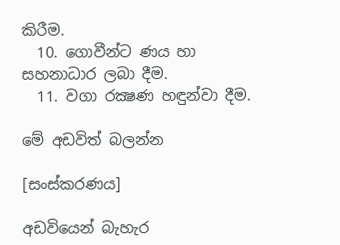කිරීම.
  10. ගොවීන්ට ණය හා සහනාධාර ලබා දීම.
  11. වගා රක්‍ෂණ හඳුන්වා දීම.

මේ අඩවිත් බලන්න

[සංස්කරණය]

අඩවියෙන් බැහැර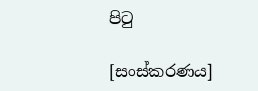පිටු

[සංස්කරණය]